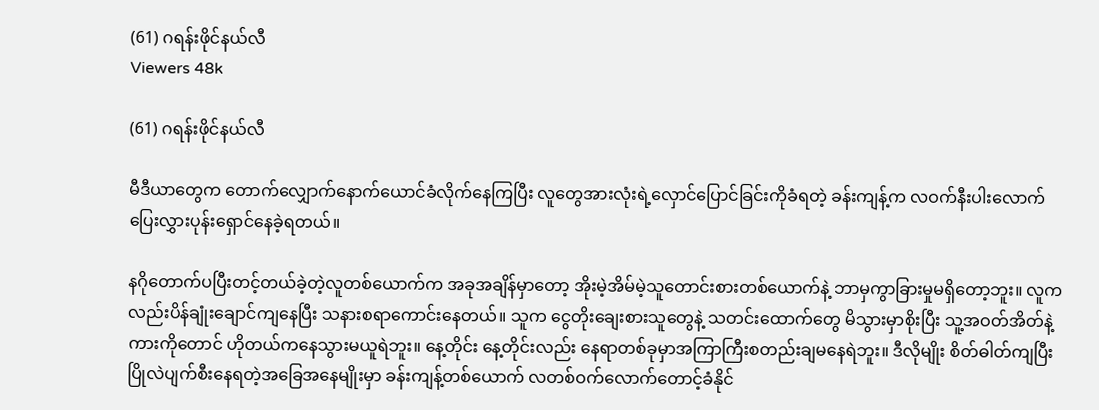(61) ဂရန်းဖိုင်နယ်လီ
Viewers 48k

(61) ဂရန်းဖိုင်နယ်လီ

မီဒီယာတွေက တောက်လျှောက်နောက်ယောင်ခံလိုက်နေကြပြီး လူတွေအားလုံးရဲ့လှောင်ပြောင်ခြင်းကိုခံရတဲ့ ခန်းကျန့်က လဝက်နီးပါးလောက် ပြေးလွှားပုန်းရှောင်နေခဲ့ရတယ်။

နဂိုတောက်ပပြီးတင့်တယ်ခဲ့တဲ့လူတစ်ယောက်က အခုအချိန်မှာတော့ အိုးမဲ့အိမ်မဲ့သူတောင်းစားတစ်ယောက်နဲ့ ဘာမှကွာခြားမှုမရှိတော့ဘူး။ လူကလည်းပိန်ချုံးချောင်ကျနေပြီး သနားစရာကောင်းနေတယ်။ သူက ငွေတိုးချေးစားသူတွေနဲ့ သတင်းထောက်တွေ မိသွားမှာစိုးပြီး သူ့အဝတ်အိတ်နဲ့ကားကိုတောင် ဟိုတယ်ကနေသွားမယူရဲဘူး။ နေ့တိုင်း နေ့တိုင်းလည်း နေရာတစ်ခုမှာအကြာကြီးစတည်းချမနေရဲဘူး။ ဒီလိုမျိုး စိတ်ဓါတ်ကျပြီးပြိုလဲပျက်စီးနေရတဲ့အခြေအနေမျိုးမှာ ခန်းကျန့်တစ်ယောက် လတစ်ဝက်လောက်တောင့်ခံနိုင်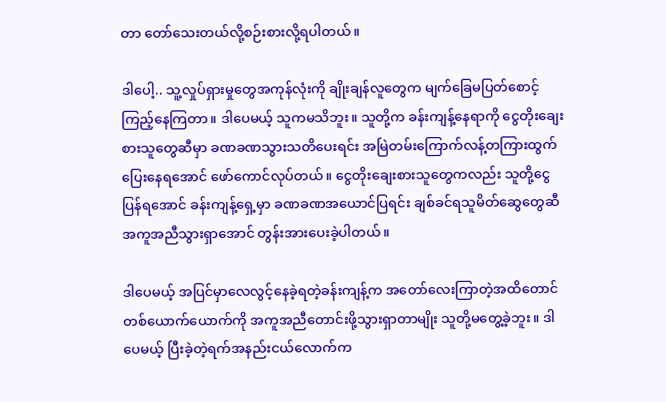တာ တော်သေးတယ်လို့စဉ်းစားလို့ရပါတယ်။

ဒါပေါ့.. သူ့လှုပ်ရှားမှုတွေအကုန်လုံးကို ချိုးချန်လူတွေက မျက်ခြေမပြတ်စောင့်ကြည့်နေကြတာ။ ဒါပေမယ့် သူကမသိဘူး။ သူတို့က ခန်းကျန့်နေရာကို ငွေတိုးချေးစားသူတွေဆီမှာ ခဏခဏသွားသတိပေးရင်း အမြဲတမ်းကြောက်လန့်တကြားထွက်ပြေးနေရအောင် ဖော်ကောင်လုပ်တယ်။ ငွေတိုးချေးစားသူတွေကလည်း သူတို့ငွေပြန်ရအောင် ခန်းကျန့်ရှေ့မှာ ခဏခဏအယောင်ပြရင်း ချစ်ခင်ရသူမိတ်ဆွေတွေဆီအကူအညီသွားရှာအောင် တွန်းအားပေးခဲ့ပါတယ်။

ဒါပေမယ့် အပြင်မှာလေလွင့်နေခဲ့ရတဲ့ခန်းကျန့်က အတော်လေးကြာတဲ့အထိတောင် တစ်ယောက်ယောက်ကို အကူအညီတောင်းဖို့သွားရှာတာမျိုး သူတို့မတွေ့ခဲ့ဘူး။ ဒါပေမယ့် ပြီးခဲ့တဲ့ရက်အနည်းငယ်လောက်က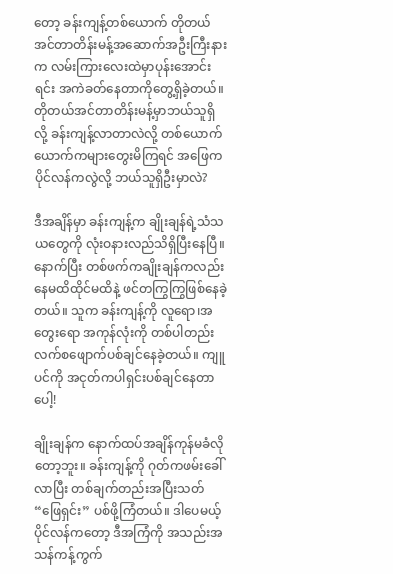တော့ ခန်းကျန့်တစ်ယောက် တိုတယ်အင်တာတိန်းမန့်အဆောက်အဦးကြီးနားက လမ်းကြားလေးထဲမှာပုန်းအောင်းရင်း အကဲခတ်နေတာကိုတွေ့ရှိခဲ့တယ်။ တိုတယ်အင်တာတိန်းမန့်မှာဘယ်သူရှိလို့ ခန်းကျန့်လာတာလဲလို့ တစ်ယောက်ယောက်ကများတွေးမိကြရင် အဖြေက ပိုင်လန်ကလွဲလို့ ဘယ်သူရှိဦးမှာလဲ?

ဒီအချိန်မှာ ခန်းကျန့်က ချိုးချန်ရဲ့သံသယတွေကို လုံးဝနားလည်သိရှိပြီးနေပြီ။ နောက်ပြီး တစ်ဖက်ကချိုးချန်ကလည်း နေမထိထိုင်မထိနဲ့ ဖင်တကြွကြွဖြစ်နေခဲ့တယ်။ သူက ခန်းကျန့်ကို လူရော၊အတွေးရော အကုန်လုံးကို တစ်ပါတည်းလက်စဖျောက်ပစ်ချင်နေခဲ့တယ်။ ကျူပင်ကို အငုတ်ကပါရှင်းပစ်ချင်နေတာပေါ့!

ချိုးချန်က နောက်ထပ်အချိန်ကုန်မခံလိုတော့ဘူး။ ခန်းကျန့်ကို ဂုတ်ကဖမ်းခေါ်လာပြီး တစ်ချက်တည်းအပြီးသတ် “ဖြေရှင်း” ပစ်ဖို့ကြံတယ်။ ဒါပေမယ့် ပိုင်လန်ကတော့ ဒီအကြံကို အသည်းအသန်ကန့်ကွက်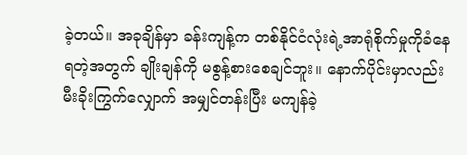ခဲ့တယ်။ အခုချိန်မှာ ခန်းကျန့်က တစ်နိုင်ငံလုံးရဲ့အာရုံစိုက်မှုကိုခံနေရတဲ့အတွက် ချိုးချန်ကို မစွန့်စားစေချင်ဘူး။ နောက်ပိုင်းမှာလည်း မီးခိုးကြွက်လျှောက် အမျှင်တန်းပြီး မကျန်ခဲ့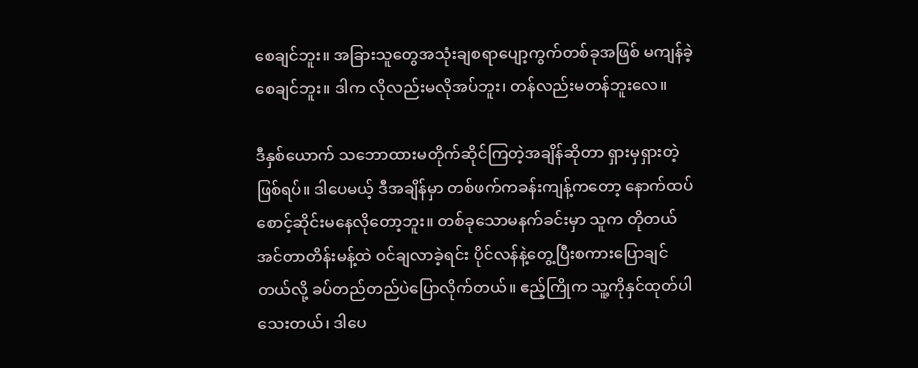စေချင်ဘူး။ အခြားသူတွေအသုံးချစရာပျော့ကွက်တစ်ခုအဖြစ် မကျန်ခဲ့စေချင်ဘူး။ ဒါက လိုလည်းမလိုအပ်ဘူး၊ တန်လည်းမတန်ဘူးလေ။

ဒီနှစ်ယောက် သဘောထားမတိုက်ဆိုင်ကြတဲ့အချိန်ဆိုတာ ရှားမှရှားတဲ့ဖြစ်ရပ်။ ဒါပေမယ့် ဒီအချိန်မှာ တစ်ဖက်ကခန်းကျန့်ကတော့ နောက်ထပ်စောင့်ဆိုင်းမနေလိုတော့ဘူး။ တစ်ခုသောမနက်ခင်းမှာ သူက တိုတယ်အင်တာတိန်းမန့်ထဲ ဝင်ချလာခဲ့ရင်း ပိုင်လန်နဲ့တွေ့ပြီးစကားပြောချင်တယ်လို့ ခပ်တည်တည်ပဲပြောလိုက်တယ်။ ဧည့်ကြိုက သူ့ကိုနှင်ထုတ်ပါသေးတယ်၊ ဒါပေ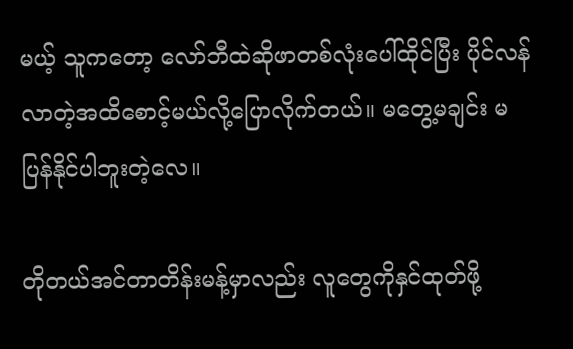မယ့် သူကတော့ လော်ဘီထဲဆိုဖာတစ်လုံးပေါ်ထိုင်ပြီး ပိုင်လန်လာတဲ့အထိစောင့်မယ်လို့ပြောလိုက်တယ်။ မတွေ့မချင်း မပြန်နိုင်ပါဘူးတဲ့လေ။

တိုတယ်အင်တာတိန်းမန့်မှာလည်း လူတွေကိုနှင်ထုတ်ဖို့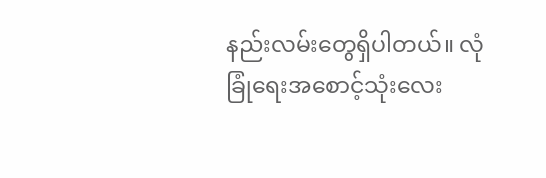နည်းလမ်းတွေရှိပါတယ်။ လုံခြုံရေးအစောင့်သုံးလေး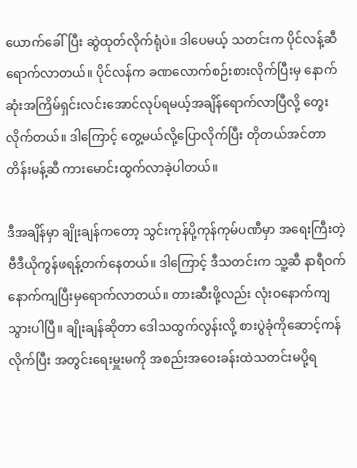ယောက်ခေါ်ပြီး ဆွဲထုတ်လိုက်ရုံပဲ။ ဒါပေမယ့် သတင်းက ပိုင်လန့်ဆီရောက်လာတယ်။ ပိုင်လန်က ခဏလောက်စဉ်းစားလိုက်ပြီးမှ နောက်ဆုံးအကြိမ်ရှင်းလင်းအောင်လုပ်ရမယ့်အချိန်ရောက်လာပြီလို့ တွေးလိုက်တယ်။ ဒါကြောင့် တွေ့မယ်လို့ပြောလိုက်ပြီး တိုတယ်အင်တာတိန်းမန့်ဆီ ကားမောင်းထွက်လာခဲ့ပါတယ်။

ဒီအချိန်မှာ ချိုးချန်ကတော့ သွင်းကုန်ပို့ကုန်ကုမ်ပဏီမှာ အရေးကြီးတဲ့ဗီဒီယိုကွန်ဖရန့်တက်နေတယ်။ ဒါကြောင့် ဒီသတင်းက သူ့ဆီ နာရီဝက်နောက်ကျပြီးမှရောက်လာတယ်။ တားဆီးဖို့လည်း လုံးဝနောက်ကျသွားပါပြီ။ ချိုးချန်ဆိုတာ ဒေါသထွက်လွန်းလို့ စားပွဲခုံကိုဆောင့်ကန်လိုက်ပြီး အတွင်းရေးမှူးမကို အစည်းအဝေးခန်းထဲသတင်းမပို့ရ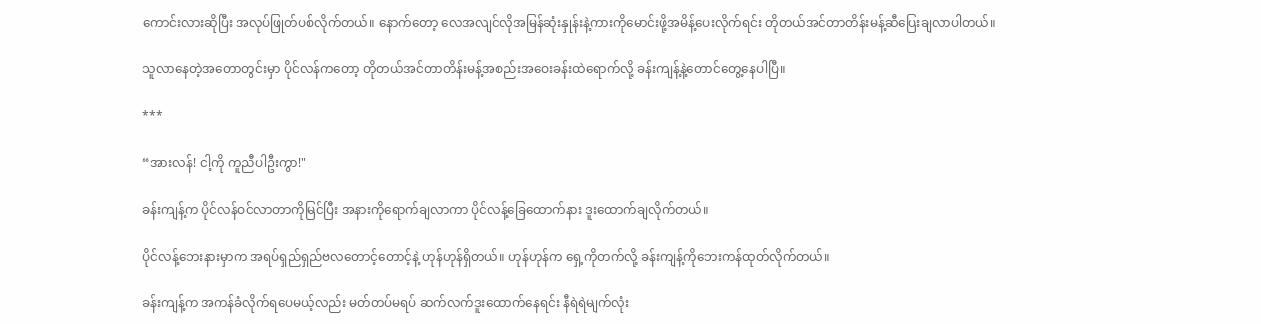ကောင်းလားဆိုပြီး အလုပ်ဖြုတ်ပစ်လိုက်တယ်။ နောက်တော့ လေအလျင်လိုအမြန်ဆုံးနှုန်းနဲ့ကားကိုမောင်းဖို့အမိန့်ပေးလိုက်ရင်း တိုတယ်အင်တာတိန်းမန့်ဆီပြေးချလာပါတယ်။

သူလာနေတဲ့အတောတွင်းမှာ ပိုင်လန်ကတော့ တိုတယ်အင်တာတိန်းမန့်အစည်းအဝေးခန်းထဲရောက်လို့ ခန်းကျန့်နဲ့တောင်တွေ့နေပါပြီ။

***

“အားလန်! ငါ့ကို ကူညီပါဦးကွာ!"

ခန်းကျန့်က ပိုင်လန်ဝင်လာတာကိုမြင်ပြီး အနားကိုရောက်ချလာကာ ပိုင်လန့်ခြေထောက်နား ဒူးထောက်ချလိုက်တယ်။

ပိုင်လန့်ဘေးနားမှာက အရပ်ရှည်ရှည်ဗလတောင့်တောင့်နဲ့ ဟုန်ဟုန်ရှိတယ်။ ဟုန်ဟုန်က ရှေ့ကိုတက်လို့ ခန်းကျန့်ကိုဘေးကန်ထုတ်လိုက်တယ်။

ခန်းကျန့်က အကန်ခံလိုက်ရပေမယ့်လည်း မတ်တပ်မရပ် ဆက်လက်ဒူးထောက်နေရင်း နီရဲရဲမျက်လုံး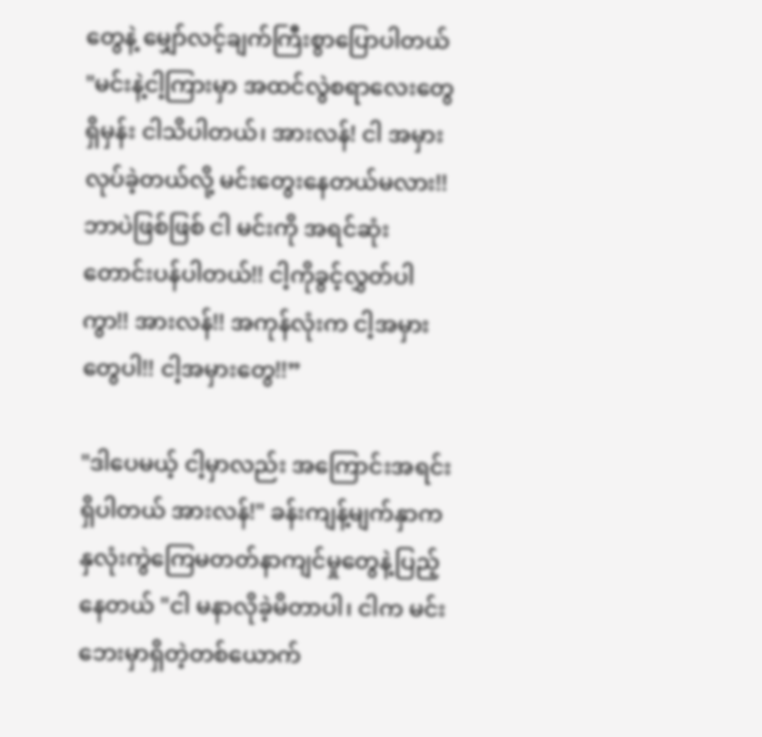တွေနဲ့ မျှော်လင့်ချက်ကြီးစွာပြောပါတယ် "မင်းနဲ့ငါ့ကြားမှာ အထင်လွဲစရာလေးတွေရှိမှန်း ငါသိပါတယ်၊ အားလန်! ငါ အမှားလုပ်ခဲ့တယ်လို့ မင်းတွေးနေတယ်မလား!! ဘာပဲဖြစ်ဖြစ် ငါ မင်းကို အရင်ဆုံးတောင်းပန်ပါတယ်!! ငါ့ကိုခွင့်လွှတ်ပါကွာ!! အားလန်!! အကုန်လုံးက ငါ့အမှားတွေပါ!! ငါ့အမှားတွေ!!”

"ဒါပေမယ့် ငါ့မှာလည်း အကြောင်းအရင်းရှိပါတယ် အားလန်!" ခန်းကျန့်မျက်နှာက နှလုံးကွဲကြေမတတ်နာကျင်မှုတွေနဲ့ပြည့်နေတယ် "ငါ မနာလိုခဲ့မိတာပါ၊ ငါက မင်းဘေးမှာရှိတဲ့တစ်ယောက်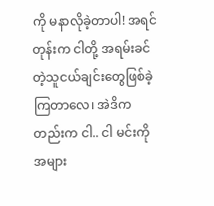ကို မနာလိုခဲ့တာပါ! အရင်တုန်းက ငါတို့ အရမ်းခင်တဲ့သူငယ်ချင်းတွေဖြစ်ခဲ့ကြတာလေ၊ အဲဒိကတည်းက ငါ.. ငါ မင်းကိုအများ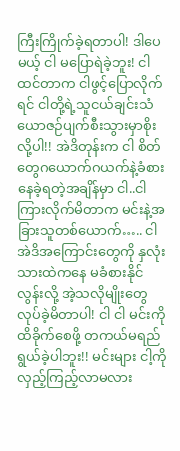ကြီးကြိုက်ခဲ့ရတာပါ! ဒါပေမယ့် ငါ မပြောရဲခဲ့ဘူး! ငါထင်တာက ငါဖွင့်ပြောလိုက်ရင် ငါတို့ရဲ့သူငယ်ချင်းသံယောဇဉ်ပျက်စီးသွားမှာစိုးလို့ပါ!! အဲဒိတုန်းက ငါ စိတ်တွေဂယောက်ဂယက်နဲ့ခံစားနေခဲ့ရတဲ့အချိန်မှာ ငါ..ငါကြားလိုက်မိတာက မင်းနဲ့အခြားသူတစ်ယောက်….. ငါ အဲဒိအကြောင်းတွေကို နှလုံးသားထဲကနေ မခံစားနိုင်လွန်းလို့ အဲ့သလိုမျိုးတွေလုပ်ခဲ့မိတာပါ! ငါ ငါ မင်းကိုထိခိုက်စေဖို့ တကယ်မရည်ရွယ်ခဲ့ပါဘူး!! မင်းများ ငါ့ကို လှည့်ကြည့်လာမလား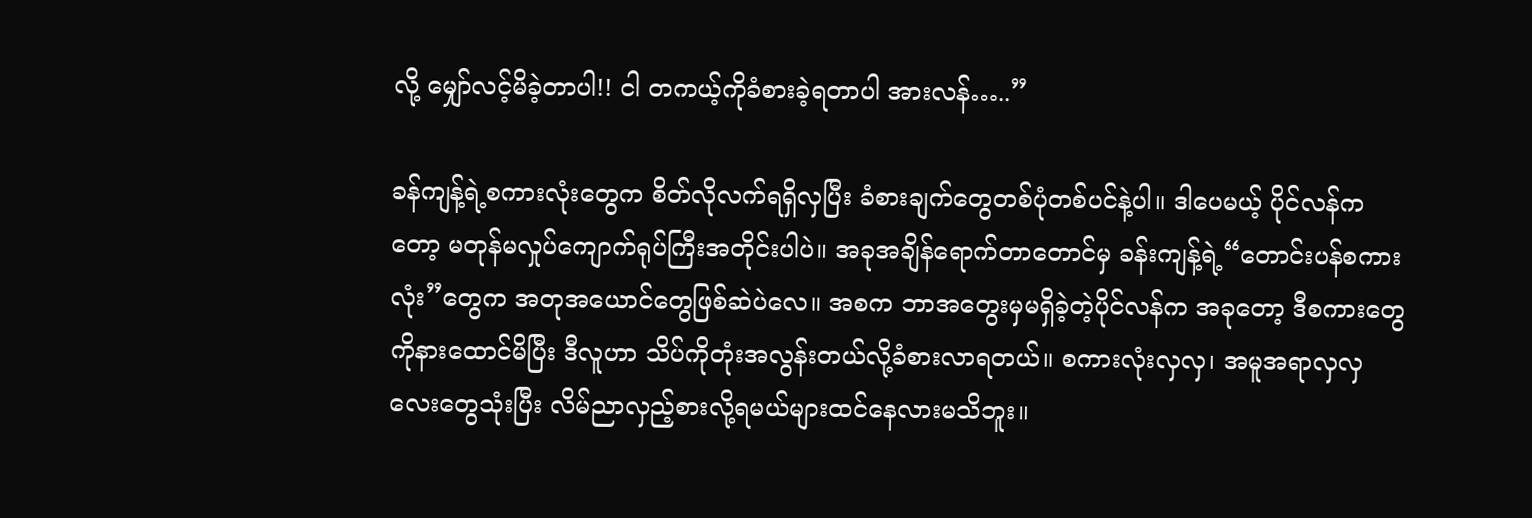လို့ မျှော်လင့်မိခဲ့တာပါ!! ငါ တကယ့်ကိုခံစားခဲ့ရတာပါ အားလန်…..”

ခန်ကျန့်ရဲ့စကားလုံးတွေက စိတ်လိုလက်ရရှိလှပြီး ခံစားချက်တွေတစ်ပုံတစ်ပင်နဲ့ပါ။ ဒါပေမယ့် ပိုင်လန်ကတော့ မတုန်မလှုပ်ကျောက်ရုပ်ကြီးအတိုင်းပါပဲ။ အခုအချိန်ရောက်တာတောင်မှ ခန်းကျန့်ရဲ့“တောင်းပန်စကားလုံး”တွေက အတုအယောင်တွေဖြစ်ဆဲပဲလေ။ အစက ဘာအတွေးမှမရှိခဲ့တဲ့ပိုင်လန်က အခုတော့ ဒီစကားတွေကိုနားထောင်မိပြီး ဒီလူဟာ သိပ်ကိုတုံးအလွန်းတယ်လို့ခံစားလာရတယ်။ စကားလုံးလှလှ၊ အမူအရာလှလှလေးတွေသုံးပြီး လိမ်ညာလှည့်စားလို့ရမယ်များထင်နေလားမသိဘူး။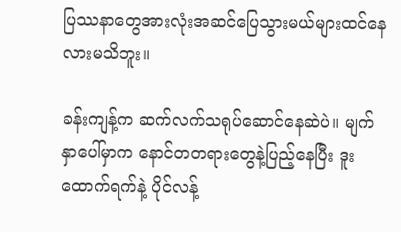ပြဿနာတွေအားလုံးအဆင်ပြေသွားမယ်များထင်နေလားမသိဘူး။

ခန်းကျန့်က ဆက်လက်သရုပ်ဆောင်နေဆဲပဲ။ မျက်နှာပေါ်မှာက နောင်တတရားတွေနဲ့ပြည့်နေပြီး ဒူးထောက်ရက်နဲ့ ပိုင်လန့်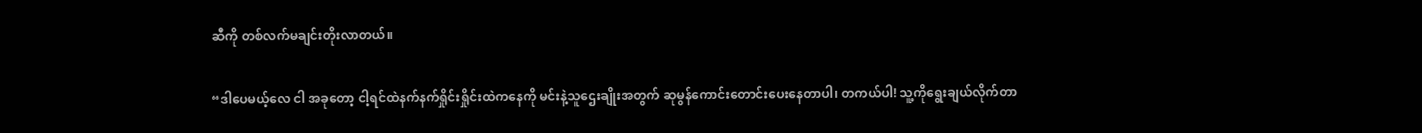ဆီကို တစ်လက်မချင်းတိုးလာတယ်။

“ဒါပေမယ့်လေ ငါ အခုတော့ ငါ့ရင်ထဲနက်နက်ရှိုင်းရှိုင်းထဲကနေကို မင်းနဲ့သူဌေးချိုးအတွက် ဆုမွန်ကောင်းတောင်းပေးနေတာပါ၊ တကယ်ပါ! သူ့ကိုရွေးချယ်လိုက်တာ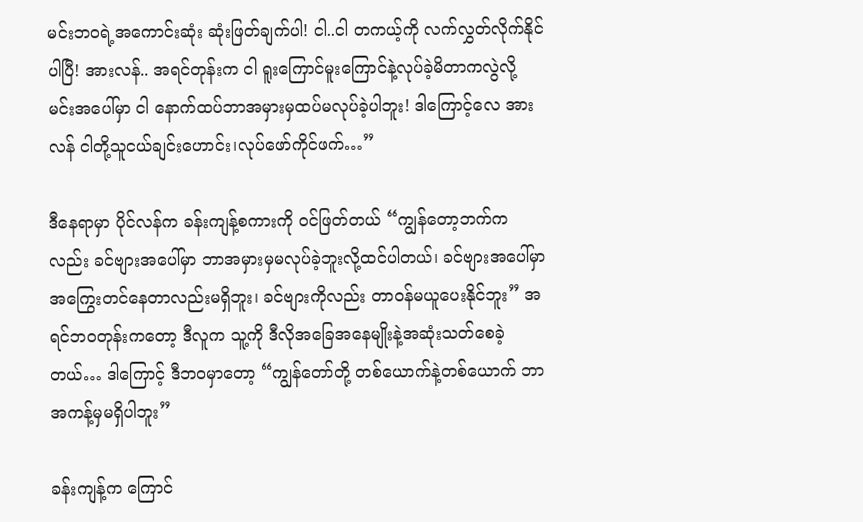မင်းဘဝရဲ့အကောင်းဆုံး ဆုံးဖြတ်ချက်ပါ! ငါ..ငါ တကယ့်ကို လက်လွှတ်လိုက်နိုင်ပါပြီ! အားလန်.. အရင်တုန်းက ငါ ရူးကြောင်မူးကြောင်နဲ့လုပ်ခဲ့မိတာကလွဲလို့ မင်းအပေါ်မှာ ငါ နောက်ထပ်ဘာအမှားမှထပ်မလုပ်ခဲ့ပါဘူး! ဒါကြောင့်လေ အားလန် ငါတို့သူငယ်ချင်းဟောင်း၊လုပ်ဖော်ကိုင်ဖက်…”

ဒီနေရာမှာ ပိုင်လန်က ခန်းကျန့်စကားကို ဝင်ဖြတ်တယ် “ကျွန်တော့ဘက်ကလည်း ခင်ဗျားအပေါ်မှာ ဘာအမှားမှမလုပ်ခဲ့ဘူးလို့ထင်ပါတယ်၊ ခင်ဗျားအပေါ်မှာအကြွေးတင်နေတာလည်းမရှိဘူး၊ ခင်ဗျားကိုလည်း တာဝန်မယူပေးနိုင်ဘူး” အရင်ဘဝတုန်းကတော့ ဒီလူက သူ့ကို ဒီလိုအခြေအနေမျိုးနဲ့အဆုံးသတ်စေခဲ့တယ်… ဒါကြောင့် ဒီဘဝမှာတော့ “ကျွန်တော်တို့ တစ်ယောက်နဲ့တစ်ယောက် ဘာအကန့်မှမရှိပါဘူး”

ခန်းကျန့်က ကြောင်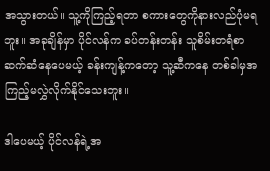အသွားတယ်။ သူ့ကိုကြည့်ရတာ စကားတွေကိုနားလည်ပုံမရဘူး။ အခုချိန်မှာ ပိုင်လန်က ခပ်တန်းတန်း သူစိမ်းတရံစာဆက်ဆံနေပေမယ့် ခန်းကျန့်ကတော့ သူ့ဆီကနေ တစ်ခါမှအကြည့်မလွှဲလိုက်နိုင်သေးဘူး။

ဒါပေမယ့် ပိုင်လန်ရဲ့အ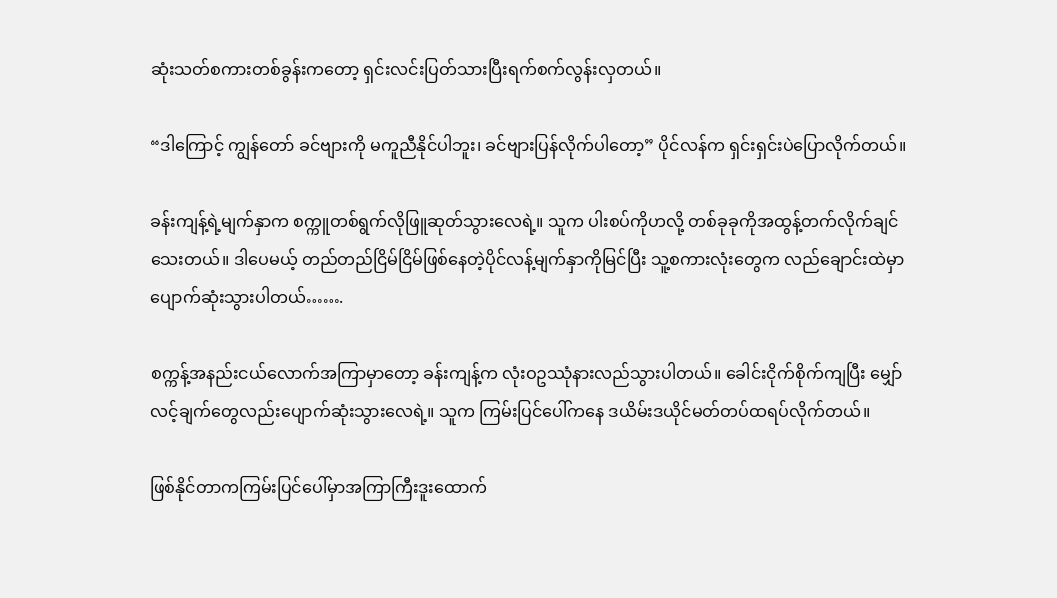ဆုံးသတ်စကားတစ်ခွန်းကတော့ ရှင်းလင်းပြတ်သားပြီးရက်စက်လွန်းလှတယ်။

“ဒါကြောင့် ကျွန်တော် ခင်ဗျားကို မကူညီနိုင်ပါဘူး၊ ခင်ဗျားပြန်လိုက်ပါတော့” ပိုင်လန်က ရှင်းရှင်းပဲပြောလိုက်တယ်။

ခန်းကျန့်ရဲ့မျက်နှာက စက္ကူတစ်ရွက်လိုဖြူဆုတ်သွားလေရဲ့။ သူက ပါးစပ်ကိုဟလို့ တစ်ခုခုကိုအထွန့်တက်လိုက်ချင်သေးတယ်။ ဒါပေမယ့် တည်တည်ငြိမ်ငြိမ်ဖြစ်နေတဲ့ပိုင်လန့်မျက်နှာကိုမြင်ပြီး သူ့စကားလုံးတွေက လည်ချောင်းထဲမှာပျောက်ဆုံးသွားပါတယ်…….

စက္ကန့်အနည်းငယ်လောက်အကြာမှာတော့ ခန်းကျန့်က လုံးဝဥဿုံနားလည်သွားပါတယ်။ ခေါင်းငိုက်စိုက်ကျပြီး မျှော်လင့်ချက်တွေလည်းပျောက်ဆုံးသွားလေရဲ့။ သူက ကြမ်းပြင်ပေါ်ကနေ ဒယိမ်းဒယိုင်မတ်တပ်ထရပ်လိုက်တယ်။

ဖြစ်နိုင်တာကကြမ်းပြင်ပေါ်မှာအကြာကြီးဒူးထောက်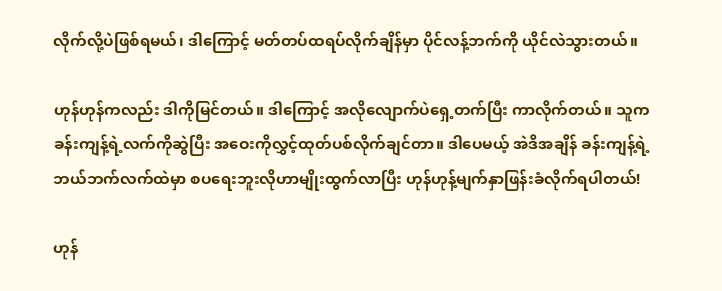လိုက်လို့ပဲဖြစ်ရမယ်၊ ဒါကြောင့် မတ်တပ်ထရပ်လိုက်ချိန်မှာ ပိုင်လန့်ဘက်ကို ယိုင်လဲသွားတယ်။

ဟုန်ဟုန်ကလည်း ဒါကိုမြင်တယ်။ ဒါကြောင့် အလိုလျောက်ပဲရှေ့တက်ပြီး ကာလိုက်တယ်။ သူက ခန်းကျန့်ရဲ့လက်ကိုဆွဲပြီး အဝေးကိုလွှင့်ထုတ်ပစ်လိုက်ချင်တာ။ ဒါပေမယ့် အဲဒိအချိန် ခန်းကျန့်ရဲ့ဘယ်ဘက်လက်ထဲမှာ စပရေးဘူးလိုဟာမျိုးထွက်လာပြီး ဟုန်ဟုန့်မျက်နှာဖြန်းခံလိုက်ရပါတယ်!

ဟုန်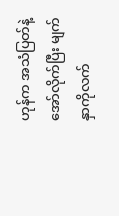ဟုန်က အသံပြတ်နဲ့အော်လိုက်ပြီး မျက်နှာကိုလက်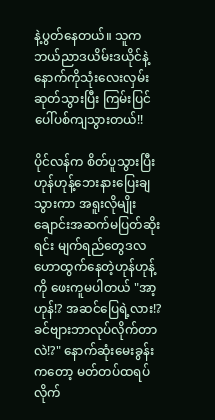နဲ့ပွတ်နေတယ်။ သူက ဘယ်ညာဒယိမ်းဒယိုင်နဲ့နောက်ကိုသုံးလေးလှမ်းဆုတ်သွားပြီး ကြမ်းပြင်ပေါ်ပစ်ကျသွားတယ်!!

ပိုင်လန်က စိတ်ပူသွားပြီး ဟုန်ဟုန့်ဘေးနားပြေးချသွားကာ အရူးလိုမျိုးချောင်းအဆက်မပြတ်ဆိုးရင်း မျက်ရည်တွေဒလဟောထွက်နေတဲ့ဟုန်ဟုန့်ကို ဖေးကူမပါတယ် "အာ့ဟုန်!? အဆင်ပြေရဲ့လား!? ခင်ဗျားဘာလုပ်လိုက်တာလဲ!?" နောက်ဆုံးမေးခွန်းကတော့ မတ်တပ်ထရပ်လိုက်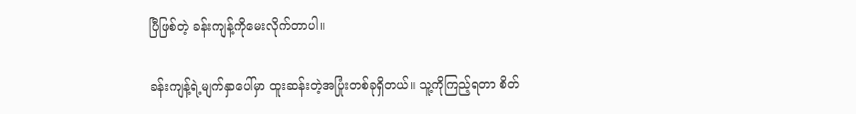ပြီဖြစ်တဲ့ ခန်းကျန့်ကိုမေးလိုက်တာပါ။

ခန်းကျန့်ရဲ့မျက်နှာပေါ်မှာ ထူးဆန်းတဲ့အပြုံးတစ်ခုရှိတယ်။ သူ့ကိုကြည့်ရတာ စိတ်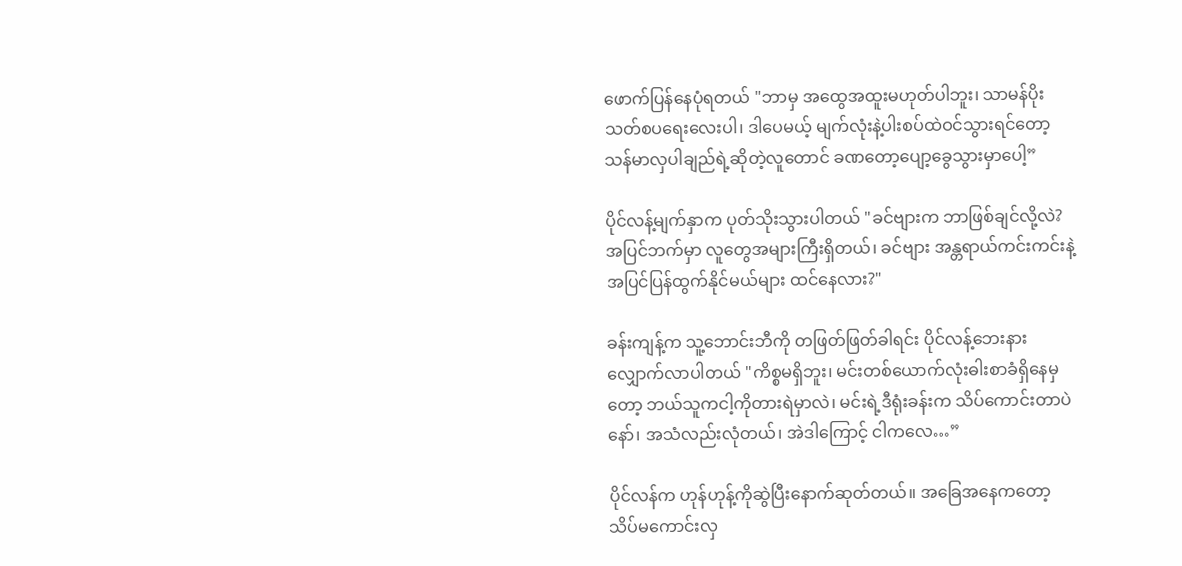ဖောက်ပြန်နေပုံရတယ် "ဘာမှ အထွေအထူးမဟုတ်ပါဘူး၊ သာမန်ပိုးသတ်စပရေးလေးပါ၊ ဒါပေမယ့် မျက်လုံးနဲ့ပါးစပ်ထဲဝင်သွားရင်တော့ သန်မာလှပါချည်ရဲ့ဆိုတဲ့လူတောင် ခဏတော့ပျော့ခွေသွားမှာပေါ့”

ပိုင်လန့်မျက်နှာက ပုတ်သိုးသွားပါတယ် "ခင်ဗျားက ဘာဖြစ်ချင်လို့လဲ? အပြင်ဘက်မှာ လူတွေအများကြီးရှိတယ်၊ ခင်ဗျား အန္တရာယ်ကင်းကင်းနဲ့အပြင်ပြန်ထွက်နိုင်မယ်များ ထင်နေလား?"

ခန်းကျန့်က သူ့ဘောင်းဘီကို တဖြတ်ဖြတ်ခါရင်း ပိုင်လန့်ဘေးနားလျှောက်လာပါတယ် "ကိစ္စမရှိဘူး၊ မင်းတစ်ယောက်လုံးဓါးစာခံရှိနေမှတော့ ဘယ်သူကငါ့ကိုတားရဲမှာလဲ၊ မင်းရဲ့ဒီရုံးခန်းက သိပ်ကောင်းတာပဲနော်၊ အသံလည်းလုံတယ်၊ အဲဒါကြောင့် ငါကလေ…”

ပိုင်လန်က ဟုန်ဟုန့်ကိုဆွဲပြီးနောက်ဆုတ်တယ်။ အခြေအနေကတော့ သိပ်မကောင်းလှ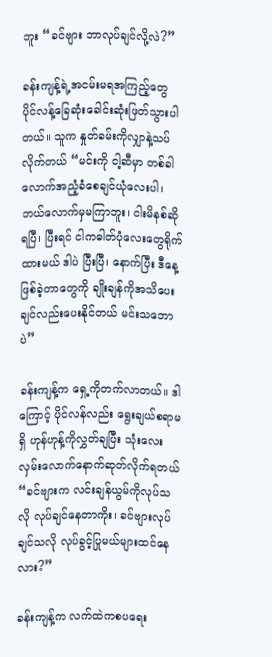ဘူး “ခင်ဗျား ဘာလုပ်ချင်လို့လဲ?”

ခန်းကျန့်ရဲ့အငမ်းမရအကြည့်တွေ ပိုင်လန့်ခြေဆုံးခေါင်းဆုံးဖြတ်သွားပါတယ်။ သူက နှုတ်ခမ်းကိုလျှာနဲ့သပ်လိုက်တယ် “မင်းကို ငါ့ဆီမှာ တစ်ခါလောက်အညံ့ခံစေချင်ယုံလေးပါ၊ ဘယ်လောက်မှမကြာဘူး၊ ငါးမိနစ်ဆိုရပြီ၊ ပြီးရင် ငါကဓါတ်ပုံလေးတွေရိုက်ထားမယ် ဒါပဲ ပြီးပြီ၊ နောက်ပြီး ဒီနေ့ဖြစ်ခဲ့တာတွေကို ချိုးချန်ကိုအသိပေးချင်လည်းပေးနိုင်တယ် မင်းသဘောပဲ”

ခန်းကျန့်က ရှေ့ကိုတက်လာတယ်။ ဒါကြောင့် ပိုင်လန်လည်း ရွေးချယ်စရာမရှိ ဟုန်ဟုန့်ကိုလွှတ်ချပြီး သုံးလေးလှမ်းလောက်နောက်ဆုတ်လိုက်ရတယ် “ခင်ဗျားက လင်းချန်ယွမ်ကိုလုပ်သလို လုပ်ချင်နေတာကိုး၊ ခင်ဗျားလုပ်ချင်သလို လုပ်ခွင့်ပြုမယ်များထင်နေလား?”

ခန်းကျန့်က လက်ထဲကစပရေး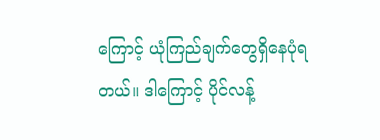ကြောင့် ယုံကြည်ချက်တွေရှိနေပုံရတယ်။ ဒါကြောင့် ပိုင်လန့်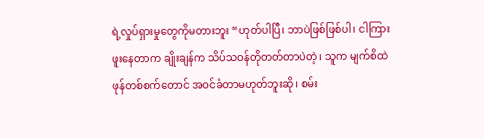ရဲ့လှုပ်ရှားမှုတွေကိုမတားဘူး “ဟုတ်ပါပြီ၊ ဘာပဲဖြစ်ဖြစ်ပါ၊ ငါကြားဖူးနေတာက ချိုးချန်က သိပ်သဝန်တိုတတ်တာပဲတဲ့၊ သူက မျက်စိထဲဖုန်တစ်စက်တောင် အဝင်ခံတာမဟုတ်ဘူးဆို၊ စမ်း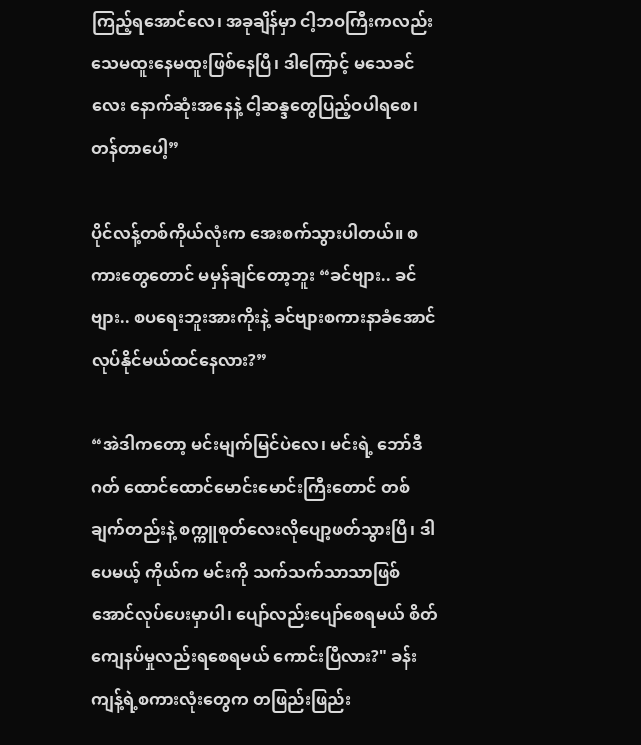ကြည့်ရအောင်လေ၊ အခုချိန်မှာ ငါ့ဘဝကြီးကလည်း သေမထူးနေမထူးဖြစ်နေပြီ၊ ဒါကြောင့် မသေခင်လေး နောက်ဆုံးအနေနဲ့ ငါ့ဆန္ဒတွေပြည့်ဝပါရစေ၊ တန်တာပေါ့”

ပိုင်လန့်တစ်ကိုယ်လုံးက အေးစက်သွားပါတယ်။ စကားတွေတောင် မမှန်ချင်တော့ဘူး “ခင်ဗျား.. ခင်ဗျား.. စပရေးဘူးအားကိုးနဲ့ ခင်ဗျားစကားနာခံအောင်လုပ်နိုင်မယ်ထင်နေလား?”

“အဲဒါကတော့ မင်းမျက်မြင်ပဲလေ၊ မင်းရဲ့ ဘော်ဒီဂတ် ထောင်ထောင်မောင်းမောင်းကြီးတောင် တစ်ချက်တည်းနဲ့ စက္ကူစုတ်လေးလိုပျော့ဖတ်သွားပြီ၊ ဒါပေမယ့် ကိုယ်က မင်းကို သက်သက်သာသာဖြစ်အောင်လုပ်ပေးမှာပါ၊ ပျော်လည်းပျော်စေရမယ် စိတ်ကျေနပ်မှုလည်းရစေရမယ် ကောင်းပြီလား?" ခန်းကျန့်ရဲ့စကားလုံးတွေက တဖြည်းဖြည်း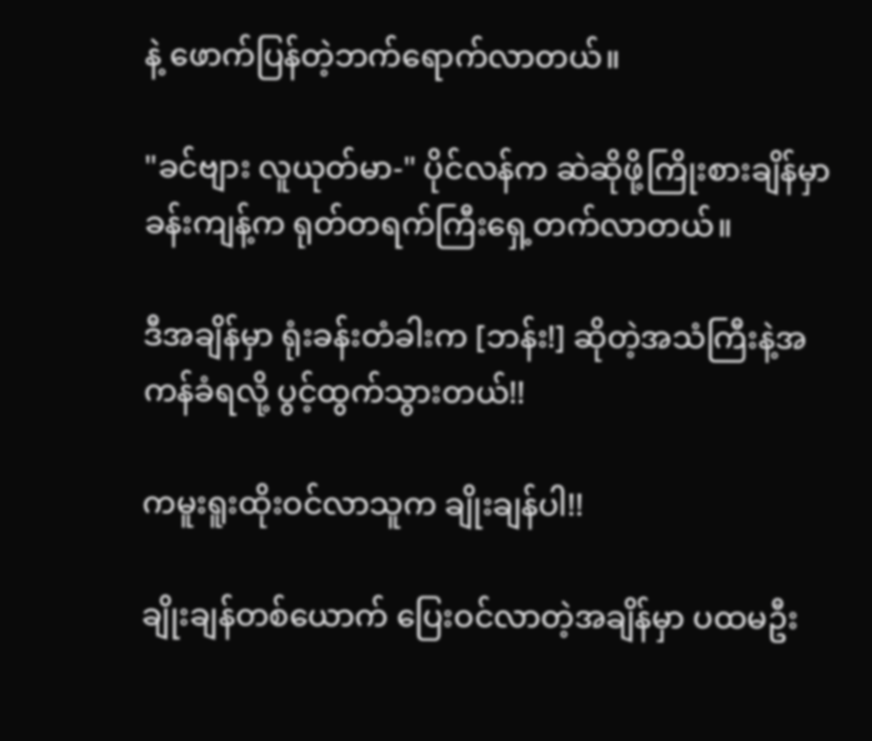နဲ့ ဖောက်ပြန်တဲ့ဘက်ရောက်လာတယ်။

"ခင်ဗျား လူယုတ်မာ-" ပိုင်လန်က ဆဲဆိုဖို့ကြိုးစားချိန်မှာ ခန်းကျန့်က ရုတ်တရက်ကြီးရှေ့တက်လာတယ်။

ဒီအချိန်မှာ ရုံးခန်းတံခါးက [ဘန်း!] ဆိုတဲ့အသံကြီးနဲ့အကန်ခံရလို့ ပွင့်ထွက်သွားတယ်!!

ကမူးရူးထိုးဝင်လာသူက ချိုးချန်ပါ!!

ချိုးချန်တစ်ယောက် ပြေးဝင်လာတဲ့အချိန်မှာ ပထမဦး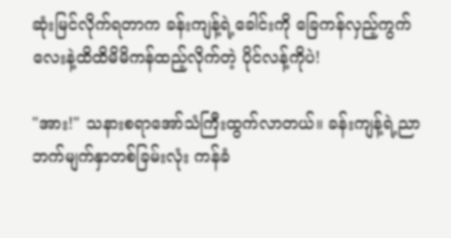ဆုံးမြင်လိုက်ရတာက ခန်းကျန့်ရဲ့ခေါင်းကို ခြေကန်လှည့်ကွက်လေးနဲ့ထိထိမိမိကန်ထည့်လိုက်တဲ့ ပိုင်လန့်ကိုပဲ!

"အား!" သနားစရာအော်သံကြီးထွက်လာတယ်။ ခန်းကျန့်ရဲ့ညာဘက်မျက်နှာတစ်ခြမ်းလုံး ကန်ခံ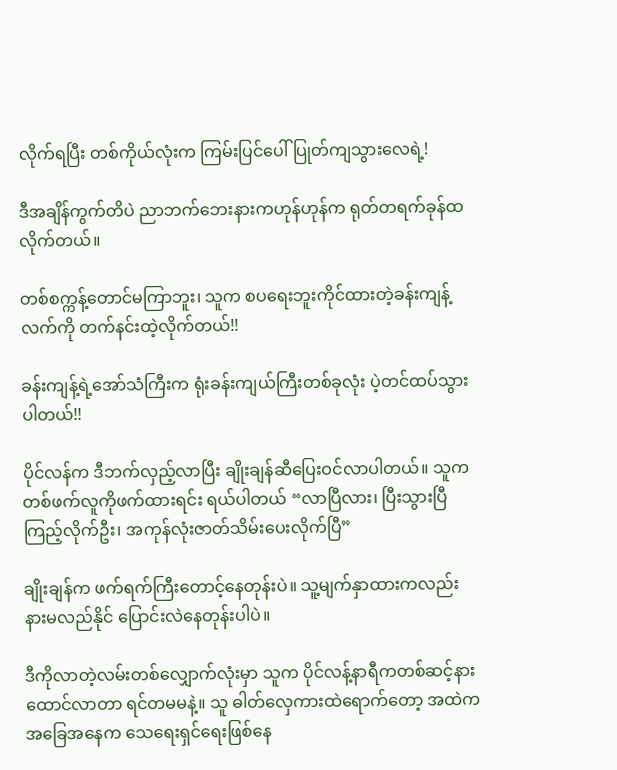လိုက်ရပြီး တစ်ကိုယ်လုံးက ကြမ်းပြင်ပေါ်ပြုတ်ကျသွားလေရဲ့!

ဒီအချိန်ကွက်တိပဲ ညာဘက်ဘေးနားကဟုန်ဟုန်က ရုတ်တရက်ခုန်ထလိုက်တယ်။

တစ်စက္ကန့်တောင်မကြာဘူး၊ သူက စပရေးဘူးကိုင်ထားတဲ့ခန်းကျန့်လက်ကို တက်နင်းထဲ့လိုက်တယ်!!

ခန်းကျန့်ရဲ့အော်သံကြီးက ရုံးခန်းကျယ်ကြီးတစ်ခုလုံး ပဲ့တင်ထပ်သွားပါတယ်!!

ပိုင်လန်က ဒီဘက်လှည့်လာပြီး ချိုးချန်ဆီပြေးဝင်လာပါတယ်။ သူက တစ်ဖက်လူကိုဖက်ထားရင်း ရယ်ပါတယ် “လာပြီလား၊ ပြီးသွားပြီ ကြည့်လိုက်ဦး၊ အကုန်လုံးဇာတ်သိမ်းပေးလိုက်ပြီ”

ချိုးချန်က ဖက်ရက်ကြီးတောင့်နေတုန်းပဲ။ သူ့မျက်နှာထားကလည်း နားမလည်နိုင် ပြောင်းလဲနေတုန်းပါပဲ။

ဒီကိုလာတဲ့လမ်းတစ်လျှောက်လုံးမှာ သူက ပိုင်လန့်နာရီကတစ်ဆင့်နားထောင်လာတာ ရင်တမမနဲ့။ သူ ဓါတ်လှေကားထဲရောက်တော့ အထဲကအခြေအနေက သေရေးရှင်ရေးဖြစ်နေ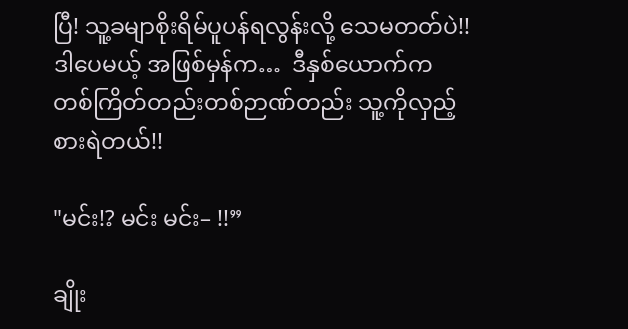ပြီ! သူ့ခမျာစိုးရိမ်ပူပန်ရလွန်းလို့ သေမတတ်ပဲ!! ဒါပေမယ့် အဖြစ်မှန်က…  ဒီနှစ်ယောက်က တစ်ကြိတ်တည်းတစ်ဉာဏ်တည်း သူ့ကိုလှည့်စားရဲတယ်!!

"မင်း!? မင်း မင်း– !!”

ချိုး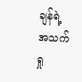ချန်ရဲ့အသက်ရှု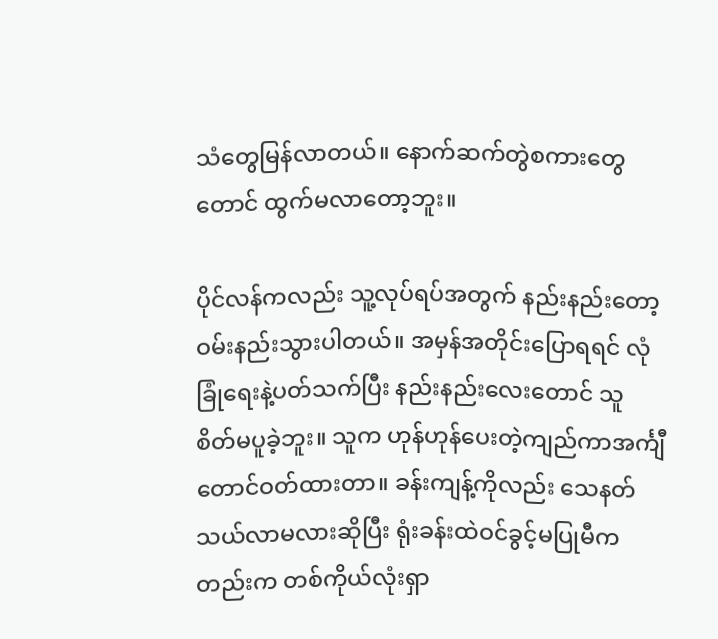သံတွေမြန်လာတယ်။ နောက်ဆက်တွဲစကားတွေတောင် ထွက်မလာတော့ဘူး။

ပိုင်လန်ကလည်း သူ့လုပ်ရပ်အတွက် နည်းနည်းတော့ဝမ်းနည်းသွားပါတယ်။ အမှန်အတိုင်းပြောရရင် လုံခြုံရေးနဲ့ပတ်သက်ပြီး နည်းနည်းလေးတောင် သူ စိတ်မပူခဲ့ဘူး။ သူက ဟုန်ဟုန်ပေးတဲ့ကျည်ကာအင်္ကျီတောင်ဝတ်ထားတာ။ ခန်းကျန့်ကိုလည်း သေနတ်သယ်လာမလားဆိုပြီး ရုံးခန်းထဲဝင်ခွင့်မပြုမီကတည်းက တစ်ကိုယ်လုံးရှာ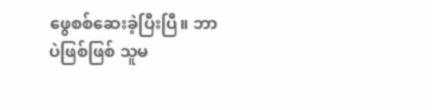ဖွေစစ်ဆေးခဲ့ပြီးပြီ။ ဘာပဲဖြစ်ဖြစ် သူမ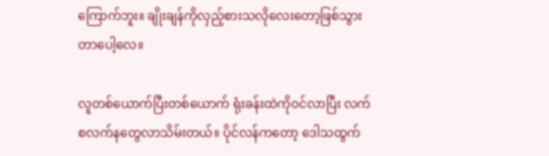ကြောက်ဘူး။ ချိုးချန်ကိုလှည့်စားသလိုလေးတော့ဖြစ်သွားတာပေါ့လေ။

လူတစ်ယောက်ပြီးတစ်ယောက် ရုံးခန်းထဲကိုဝင်လာပြီး လက်စလက်နတွေလာသိမ်းတယ်။ ပိုင်လန်ကတော့ ဒေါသထွက်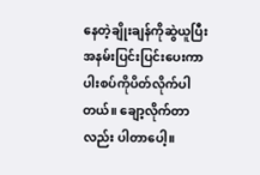နေတဲ့ချိုးချန်ကိုဆွဲယူပြီး အနမ်းပြင်းပြင်းပေးကာ ပါးစပ်ကိုပိတ်လိုက်ပါတယ်။ ချော့လိုက်တာလည်း ပါတာပေါ့။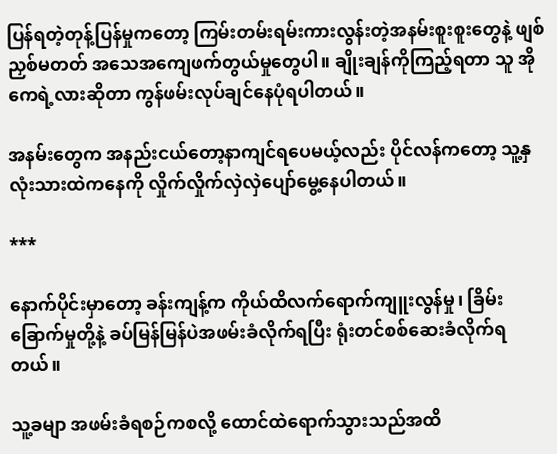ပြန်ရတဲ့တုန့်ပြန်မှုကတော့ ကြမ်းတမ်းရမ်းကားလွန်းတဲ့အနမ်းစူးစူးတွေနဲ့ ဖျစ်ညှစ်မတတ် အသေအကျေဖက်တွယ်မှုတွေပါ။ ချိုးချန်ကိုကြည့်ရတာ သူ အိုကေရဲ့လားဆိုတာ ကွန်ဖမ်းလုပ်ချင်နေပုံရပါတယ်။

အနမ်းတွေက အနည်းငယ်တော့နာကျင်ရပေမယ့်လည်း ပိုင်လန်ကတော့ သူ့နှလုံးသားထဲကနေကို လှိုက်လှိုက်လှဲလှဲပျော်မွေ့နေပါတယ်။

***

နောက်ပိုင်းမှာတော့ ခန်းကျန့်က ကိုယ်ထိလက်ရောက်ကျူးလွန်မှု၊ ခြိမ်းခြောက်မှုတို့နဲ့ ခပ်မြန်မြန်ပဲအဖမ်းခံလိုက်ရပြီး ရုံးတင်စစ်ဆေးခံလိုက်ရတယ်။

သူ့ခမျာ အဖမ်းခံရစဉ်ကစလို့ ထောင်ထဲရောက်သွားသည်အထိ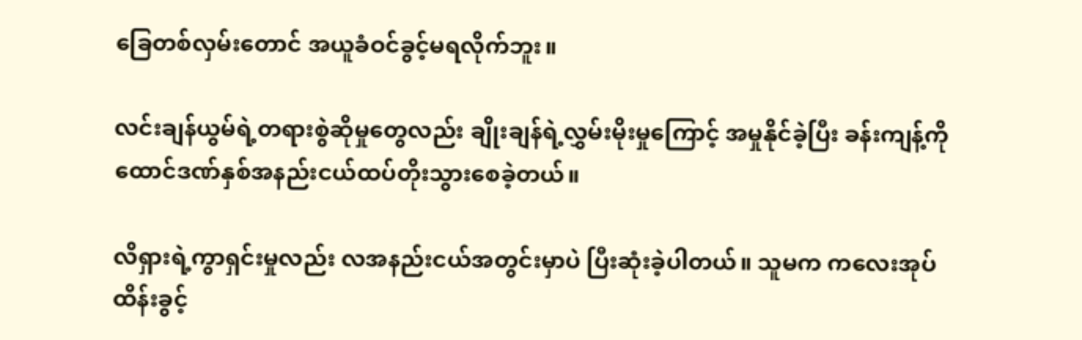ခြေတစ်လှမ်းတောင် အယူခံဝင်ခွင့်မရလိုက်ဘူး။

လင်းချန်ယွမ်ရဲ့တရားစွဲဆိုမှုတွေလည်း ချိုးချန်ရဲ့လွှမ်းမိုးမှုကြောင့် အမှုနိုင်ခဲ့ပြီး ခန်းကျန့်ကို ထောင်ဒဏ်နှစ်အနည်းငယ်ထပ်တိုးသွားစေခဲ့တယ်။

လိရှားရဲ့ကွာရှင်းမှုလည်း လအနည်းငယ်အတွင်းမှာပဲ ပြီးဆုံးခဲ့ပါတယ်။ သူမက ကလေးအုပ်ထိန်းခွင့်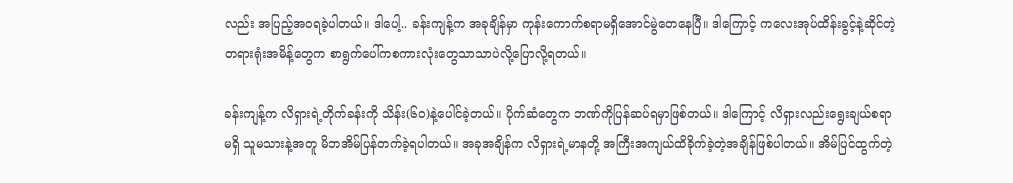လည်း အပြည့်အဝရခဲ့ပါတယ်။ ဒါပေါ့.. ခန်းကျန့်က အခုချိန်မှာ ကုန်းကောက်စရာမရှိအောင်မွဲတေနေပြီ။ ဒါကြောင့် ကလေးအုပ်ထိန်းခွင့်နဲ့ဆိုင်တဲ့ တရားရုံးအမိန့်တွေက စာရွက်ပေါ်ကစကားလုံးတွေသာသာပဲလို့ပြောလို့ရတယ်။

ခန်းကျန့်က လိရှားရဲ့တိုက်ခန်းကို သိန်း(၆၀)နဲ့ပေါင်ခဲ့တယ်။ ပိုက်ဆံတွေက ဘဏ်ကိုပြန်ဆပ်ရမှာဖြစ်တယ်။ ဒါကြောင့် လိရှားလည်းရွေးချယ်စရာမရှိ သူမသားနဲ့အတူ မိဘအိမ်ပြန်တက်ခဲ့ရပါတယ်။ အခုအချိန်က လိရှားရဲ့မာနတို့ အကြီးအကျယ်ထိခိုက်ခဲ့တဲ့အချိန်ဖြစ်ပါတယ်။ အိမ်ပြင်ထွက်တဲ့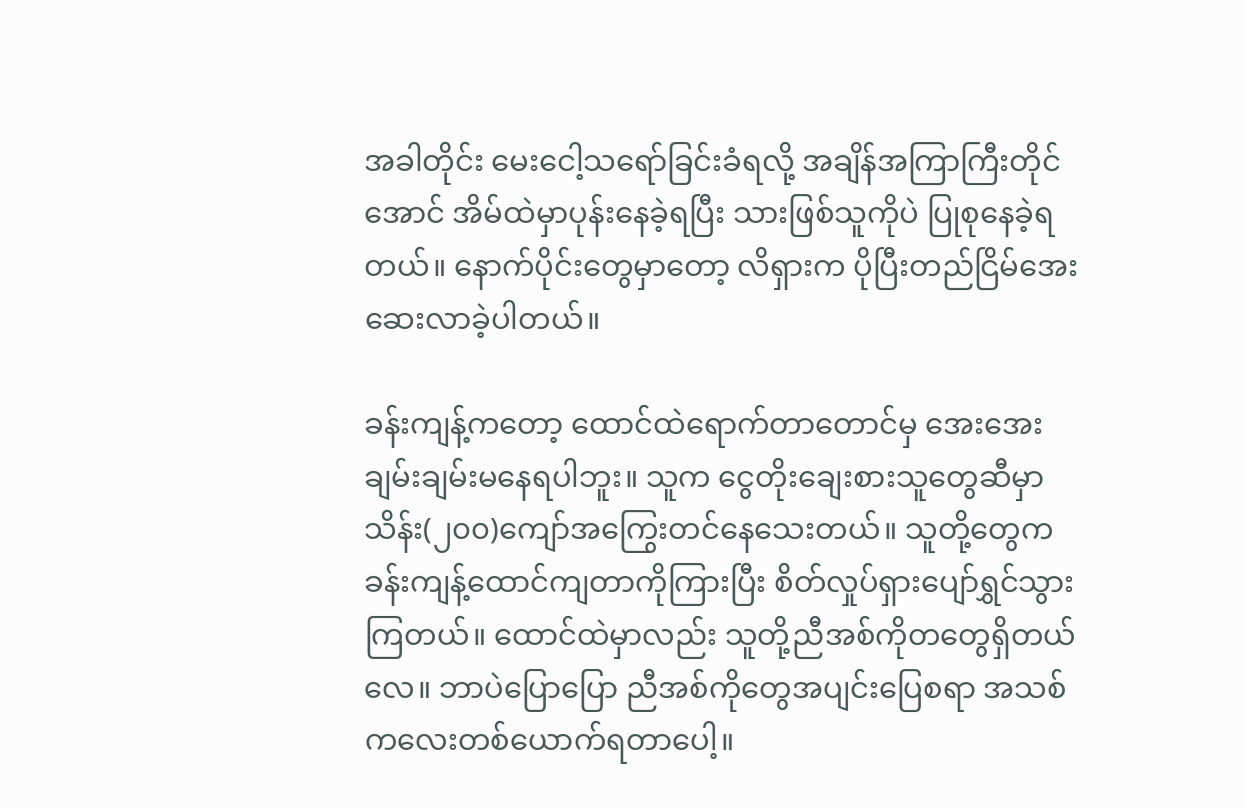အခါတိုင်း မေးငေါ့သရော်ခြင်းခံရလို့ အချိန်အကြာကြီးတိုင်အောင် အိမ်ထဲမှာပုန်းနေခဲ့ရပြီး သားဖြစ်သူကိုပဲ ပြုစုနေခဲ့ရတယ်။ နောက်ပိုင်းတွေမှာတော့ လိရှားက ပိုပြီးတည်ငြိမ်အေးဆေးလာခဲ့ပါတယ်။

ခန်းကျန့်ကတော့ ထောင်ထဲရောက်တာတောင်မှ အေးအေးချမ်းချမ်းမနေရပါဘူး။ သူက ငွေတိုးချေးစားသူတွေဆီမှာ သိန်း(၂၀၀)ကျော်အကြွေးတင်နေသေးတယ်။ သူတို့တွေက ခန်းကျန့်ထောင်ကျတာကိုကြားပြီး စိတ်လှုပ်ရှားပျော်ရွှင်သွားကြတယ်။ ထောင်ထဲမှာလည်း သူတို့ညီအစ်ကိုတတွေရှိတယ်လေ။ ဘာပဲပြောပြော ညီအစ်ကိုတွေအပျင်းပြေစရာ အသစ်ကလေးတစ်ယောက်ရတာပေါ့။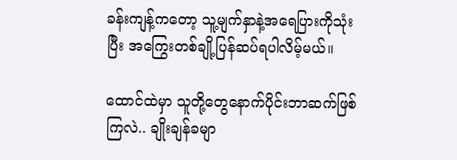ခန်းကျန့်ကတော့ သူ့မျက်နှာနဲ့အရေပြားကိုသုံးပြီး အကြွေးတစ်ချို့ပြန်ဆပ်ရပါလိမ့်မယ်။

ထောင်ထဲမှာ သူတို့တွေနောက်ပိုင်းဘာဆက်ဖြစ်ကြလဲ.. ချိုးချန်ခမျာ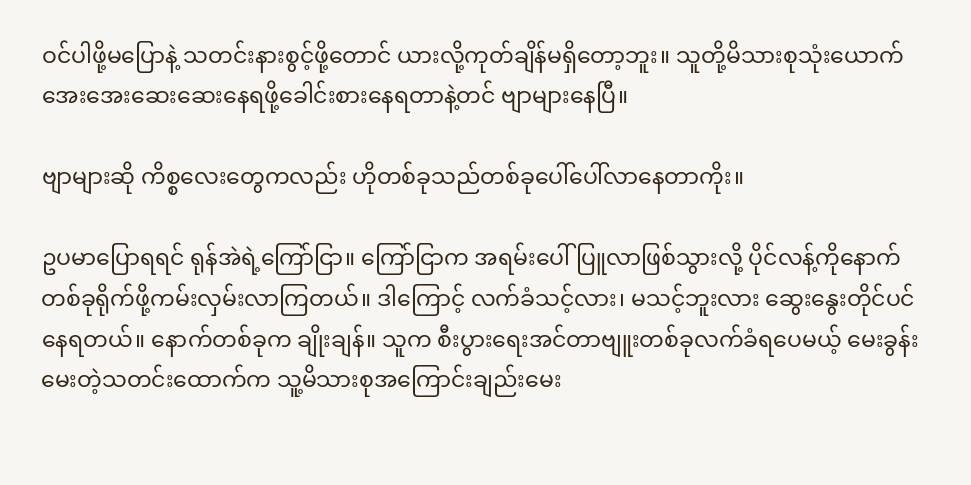ဝင်ပါဖို့မပြောနဲ့ သတင်းနားစွင့်ဖို့တောင် ယားလို့ကုတ်ချိန်မရှိတော့ဘူး။ သူတို့မိသားစုသုံးယောက် အေးအေးဆေးဆေးနေရဖို့ခေါင်းစားနေရတာနဲ့တင် ဗျာများနေပြီ။

ဗျာများဆို ကိစ္စလေးတွေကလည်း ဟိုတစ်ခုသည်တစ်ခုပေါ်ပေါ်လာနေတာကိုး။

ဥပမာပြောရရင် ရုန်အဲရဲ့ကြော်ငြာ။ ကြော်ငြာက အရမ်းပေါ်ပြူလာဖြစ်သွားလို့ ပိုင်လန့်ကိုနောက်တစ်ခုရိုက်ဖို့ကမ်းလှမ်းလာကြတယ်။ ဒါကြောင့် လက်ခံသင့်လား၊ မသင့်ဘူးလား ဆွေးနွေးတိုင်ပင်နေရတယ်။ နောက်တစ်ခုက ချိုးချန်။ သူက စီးပွားရေးအင်တာဗျူးတစ်ခုလက်ခံရပေမယ့် မေးခွန်းမေးတဲ့သတင်းထောက်က သူ့မိသားစုအကြောင်းချည်းမေး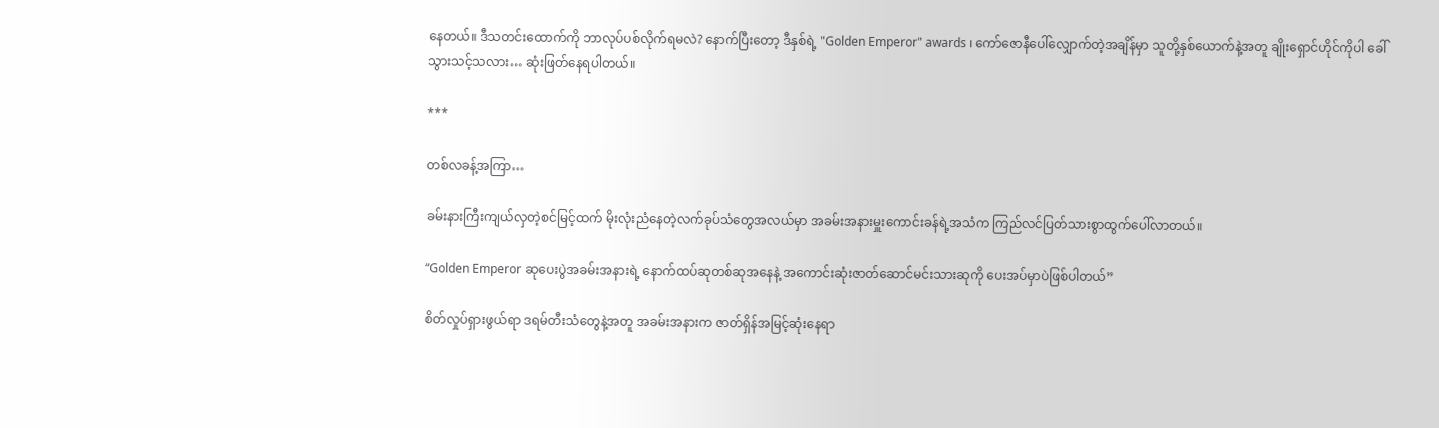နေတယ်။ ဒီသတင်းထောက်ကို ဘာလုပ်ပစ်လိုက်ရမလဲ? နောက်ပြီးတော့ ဒီနှစ်ရဲ့ "Golden Emperor" awards ၊ ကော်ဇောနီပေါ်လျှောက်တဲ့အချိန်မှာ သူတို့နှစ်ယောက်နဲ့အတူ ချိုးရှောင်ဟိုင်ကိုပါ ခေါ်သွားသင့်သလား… ဆုံးဖြတ်နေရပါတယ်။

***

တစ်လခန့်အကြာ…

ခမ်းနားကြီးကျယ်လှတဲ့စင်မြင့်ထက် မိုးလုံးညံနေတဲ့လက်ခုပ်သံတွေအလယ်မှာ အခမ်းအနားမှူးကောင်းခန်ရဲ့အသံက ကြည်လင်ပြတ်သားစွာထွက်ပေါ်လာတယ်။

“Golden Emperor ဆုပေးပွဲအခမ်းအနားရဲ့ နောက်ထပ်ဆုတစ်ဆုအနေနဲ့ အကောင်းဆုံးဇာတ်ဆောင်မင်းသားဆုကို ပေးအပ်မှာပဲဖြစ်ပါတယ်”

စိတ်လှုပ်ရှားဖွယ်ရာ ဒရမ်တီးသံတွေနဲ့အတူ အခမ်းအနားက ဇာတ်ရှိန်အမြင့်ဆုံးနေရာ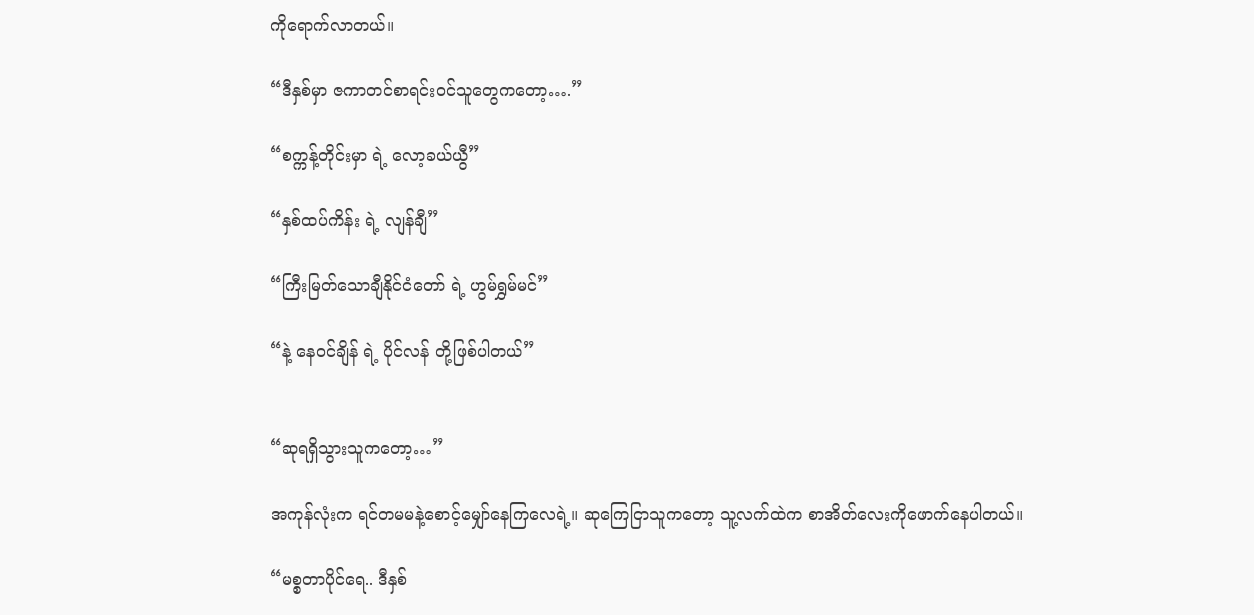ကိုရောက်လာတယ်။

“ဒီနှစ်မှာ ဇကာတင်စာရင်းဝင်သူတွေကတော့….”

“စက္ကန့်တိုင်းမှာ ရဲ့ လော့ခယ်ယွီ”

“နှစ်ထပ်ကိန်း ရဲ့ လျန်ချီ”

“ကြီးမြတ်သောချီနိုင်ငံတော် ရဲ့ ဟွမ်ရွှမ်မင်”

“နဲ့ နေဝင်ချိန် ရဲ့ ပိုင်လန် တို့ဖြစ်ပါတယ်”


“ဆုရရှိသွားသူကတော့…”

အကုန်လုံးက ရင်တမမနဲ့စောင့်မျှော်နေကြလေရဲ့။ ဆုကြေငြာသူကတော့ သူ့လက်ထဲက စာအိတ်လေးကိုဖောက်နေပါတယ်။

“မစ္စတာပိုင်ရေ.. ဒီနှစ်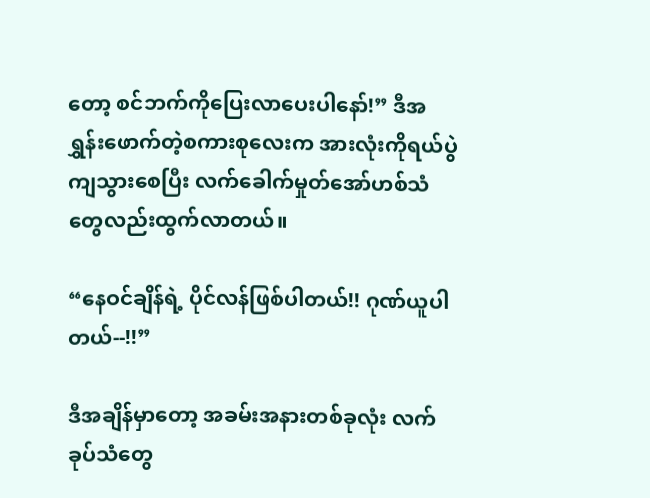တော့ စင်ဘက်ကိုပြေးလာပေးပါနော်!” ဒီအရွှန်းဖောက်တဲ့စကားစုလေးက အားလုံးကိုရယ်ပွဲကျသွားစေပြီး လက်ခေါက်မှုတ်အော်ဟစ်သံတွေလည်းထွက်လာတယ်။

“နေဝင်ချိန်ရဲ့ ပိုင်လန်ဖြစ်ပါတယ်!! ဂုဏ်ယူပါတယ်--!!”

ဒီအချိန်မှာတော့ အခမ်းအနားတစ်ခုလုံး လက်ခုပ်သံတွေ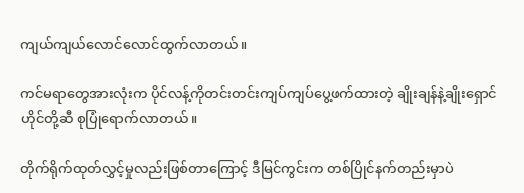ကျယ်ကျယ်လောင်လောင်ထွက်လာတယ်။

ကင်မရာတွေအားလုံးက ပိုင်လန့်ကိုတင်းတင်းကျပ်ကျပ်ပွေ့ဖက်ထားတဲ့ ချိုးချန်နဲ့ချိုးရှောင်ဟိုင်တို့ဆီ စုပြုံရောက်လာတယ်။

တိုက်ရိုက်ထုတ်လွှင့်မှုလည်းဖြစ်တာကြောင့် ဒီမြင်ကွင်းက တစ်ပြိုင်နက်တည်းမှာပဲ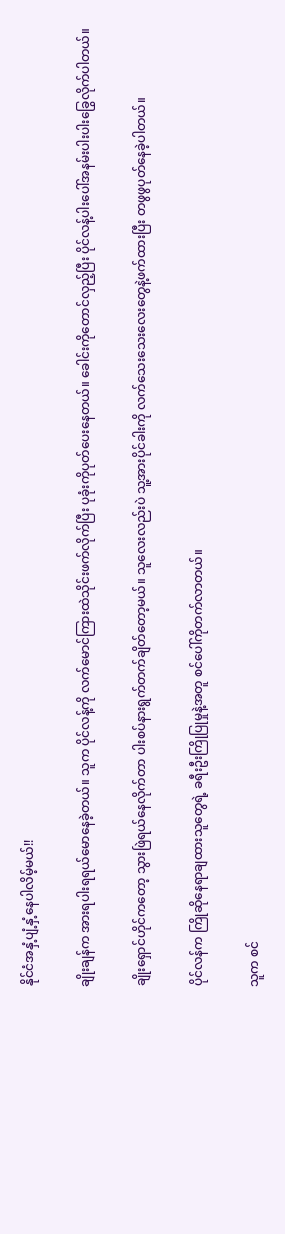နိုင်ငံအနှံ့ပျံ့နှံ့နေပါလိမ့်မယ်!!

ချိုးချန်က အားရပါးရရယ်မောနေခဲ့တယ်။ သူက ပိုင်လန့်ကို လက်မောင်ကြားထဲသိုင်းဖက်လိုက်ပြီး ပုခုံးကိုပုတ်ပေးနေတယ်။ ခေါင်းကိုတောင်လှည့်ပြီး ပိုင်လန့်ပါးပေါ်အနမ်းပါးပါးခြွေလိုက်ပါတယ်။

ချိုးရှောင်ဟိုင်ကတော့ သွားဖြဲရယ်နေလိုက်တာ ပါးစပ်နားရွက်တက်ချိတ်တော့မယ်။ သူလေးလည်းပဲ သူ့အားပိုင်ခါးကို လက်သေးသေးလေးတွေနဲ့ဖက်ထားပြီး တဖွဖွပုတ်နေခဲ့ပါတယ်။

ပိုင်လန်က ကြိုဆိုနေရာချထားသူတွေရဲ့ ခရီးဦးကြိုပြုမှုနဲ့အတူ စင်ပေါ်ကိုတက်လာတယ်။

သူက စင်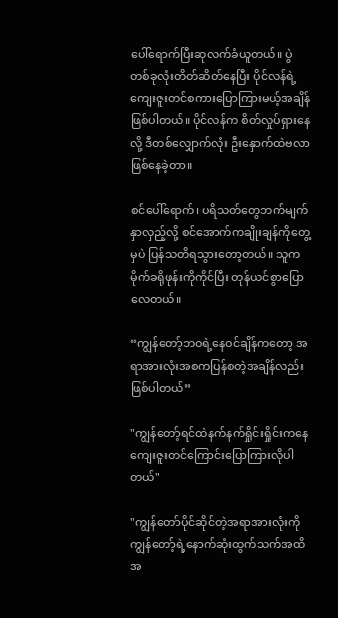ပေါ်ရောက်ပြီးဆုလက်ခံယူတယ်။ ပွဲတစ်ခုလုံးတိတ်ဆိတ်နေပြီး ပိုင်လန်ရဲ့ကျေးဇူးတင်စကားပြောကြားမယ့်အချိန်ဖြစ်ပါတယ်။ ပိုင်လန်က စိတ်လှုပ်ရှားနေလို့ ဒီတစ်လျှောက်လုံး ဦးနှောက်ထဲဗလာဖြစ်နေခဲ့တာ။

စင်ပေါ်ရောက်၊ ပရိသတ်တွေဘက်မျက်နှာလှည့်လို့ စင်အောက်ကချိုးချန်ကိုတွေ့မှပဲ ပြန်သတိရသွားတော့တယ်။ သူက မိုက်ခရိုဖုန်းကိုကိုင်ပြီး တုန်ယင်စွာပြောလေတယ်။

“ကျွန်တော့်ဘဝရဲ့နေဝင်ချိန်ကတော့ အရာအားလုံးအစကပြန်စတဲ့အချိန်လည်းဖြစ်ပါတယ်”

"ကျွန်တော့်ရင်ထဲနက်နက်ရှိုင်းရှိုင်းကနေ ကျေးဇူးတင်ကြောင်းပြောကြားလိုပါတယ်"

"ကျွန်တော်ပိုင်ဆိုင်တဲ့အရာအားလုံးကို ကျွန်တော့်ရဲ့နောက်ဆုံးထွက်သက်အထိ အ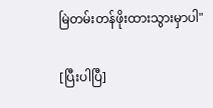မြဲတမ်းတန်ဖိုးထားသွားမှာပါ"

[ပြီးပါပြီ]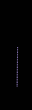……………………